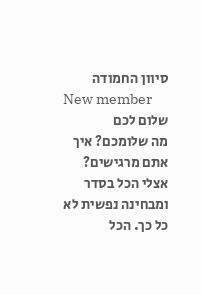סיוון החמודה
New member
שלום לכם
מה שלומכם? איך אתם מרגישים? אצלי הכל בסדר ומבחינה נפשית לא כל כך. הכל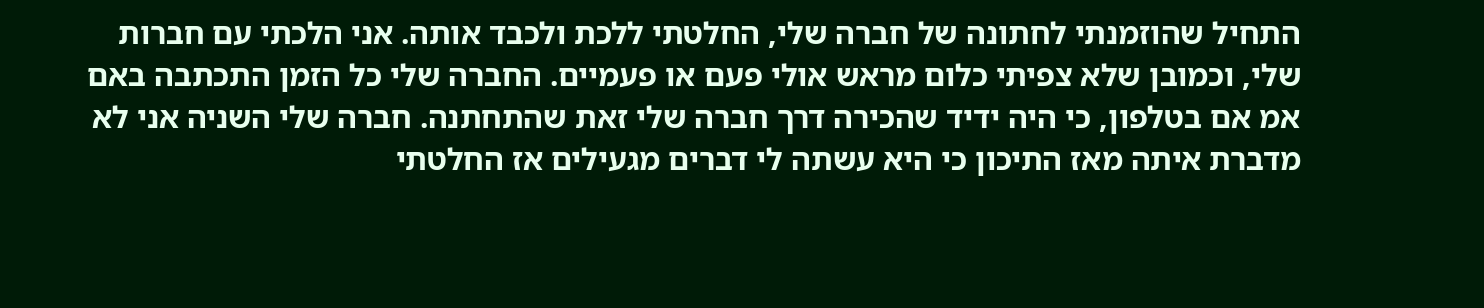התחיל שהוזמנתי לחתונה של חברה שלי, החלטתי ללכת ולכבד אותה. אני הלכתי עם חברות שלי, וכמובן שלא צפיתי כלום מראש אולי פעם או פעמיים. החברה שלי כל הזמן התכתבה באם אמ אם בטלפון, כי היה ידיד שהכירה דרך חברה שלי זאת שהתחתנה. חברה שלי השניה אני לא מדברת איתה מאז התיכון כי היא עשתה לי דברים מגעילים אז החלטתי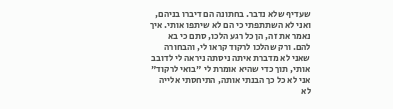שעדיף שלא נדבר. בחתונה הם דיברו בניהם, ואני לא השתתפתי כי הם לא שיתפו אותי. איך נאמר את זה, הן כל רגע הלכו, סתם כי בא להם. ורק שהלכו לרקוד קראו לי, והבחורה שאני לא מדברת איתה ניסתה ניראה לי לדובב אותי, תוך כדי שהיא אומרת לי "בואי לרקוד" אני לא כל כך הבנתי אותה, התיחסתי אלייה לא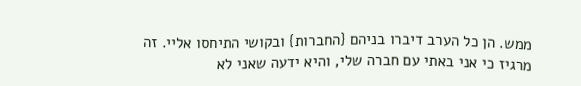ממש. הן כל הערב דיברו בניהם {החברות} ובקושי התיחסו אליי. זה מרגיז כי אני באתי עם חברה שלי, והיא ידעה שאני לא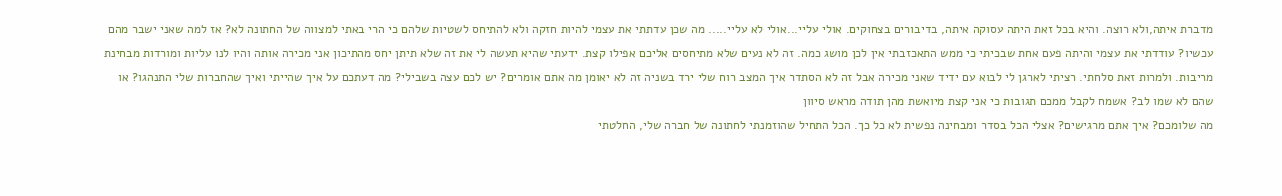מדברת איתה,ולא רוצה. והיא בכל זאת היתה עסוקה איתה, בדיבורים בצחוקים. אולי עליי...אולי לא עליי..... מה שכן עדתתי את עצמי להיות חזקה ולא להתיחס לשטיות שלהם כי הרי באתי למצווה של החתונה לא? אז למה שאני ישבר מהם עכשיו? עודדתי את עצמי והיתה פעם אחת שבכיתי כי ממש התאכזבתי אין לכן מושג כמה. זה לא נעים שלא מתיחסים אליכם אפילו קצת. ידעתי שהיא תעשה לי את זה שלא תיתן יחס מהתיכון אני מכירה אותה והיו לנו עליות ומורדות מבחינת מריבות. ולמרות זאת סלחתי. רציתי לארגן לי לבוא עם ידיד שאני מכירה אבל זה לא הסתדר איך המצב רוח שלי ירד בשניה זה לא יאומן מה אתם אומרים? יש לכם עצה בשבילי? מה דעתכם על איך שהייתי ואיך שהחברות שלי התנהגו? או שהם לא שמו לב? אשמח לקבל ממכם תגובות כי אני קצת מיואשת מהן תודה מראש סיוון
מה שלומכם? איך אתם מרגישים? אצלי הכל בסדר ומבחינה נפשית לא כל כך. הכל התחיל שהוזמנתי לחתונה של חברה שלי, החלטתי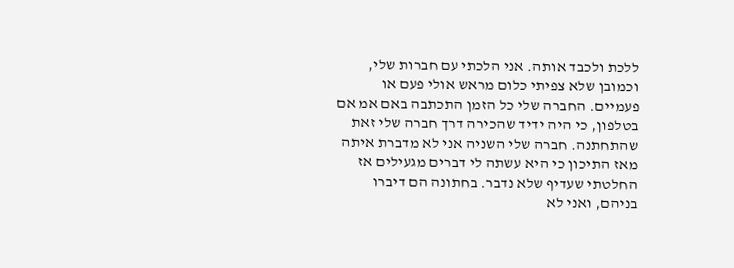ללכת ולכבד אותה. אני הלכתי עם חברות שלי, וכמובן שלא צפיתי כלום מראש אולי פעם או פעמיים. החברה שלי כל הזמן התכתבה באם אמ אם בטלפון, כי היה ידיד שהכירה דרך חברה שלי זאת שהתחתנה. חברה שלי השניה אני לא מדברת איתה מאז התיכון כי היא עשתה לי דברים מגעילים אז החלטתי שעדיף שלא נדבר. בחתונה הם דיברו בניהם, ואני לא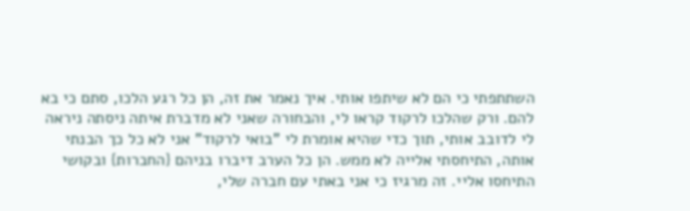השתתפתי כי הם לא שיתפו אותי. איך נאמר את זה, הן כל רגע הלכו, סתם כי בא להם. ורק שהלכו לרקוד קראו לי, והבחורה שאני לא מדברת איתה ניסתה ניראה לי לדובב אותי, תוך כדי שהיא אומרת לי "בואי לרקוד" אני לא כל כך הבנתי אותה, התיחסתי אלייה לא ממש. הן כל הערב דיברו בניהם {החברות} ובקושי התיחסו אליי. זה מרגיז כי אני באתי עם חברה שלי,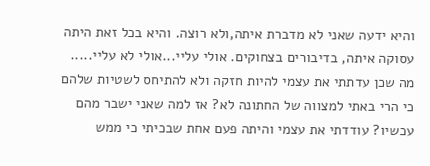והיא ידעה שאני לא מדברת איתה,ולא רוצה. והיא בכל זאת היתה עסוקה איתה, בדיבורים בצחוקים. אולי עליי...אולי לא עליי..... מה שכן עדתתי את עצמי להיות חזקה ולא להתיחס לשטיות שלהם כי הרי באתי למצווה של החתונה לא? אז למה שאני ישבר מהם עכשיו? עודדתי את עצמי והיתה פעם אחת שבכיתי כי ממש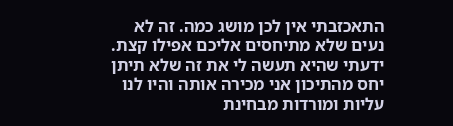התאכזבתי אין לכן מושג כמה. זה לא נעים שלא מתיחסים אליכם אפילו קצת. ידעתי שהיא תעשה לי את זה שלא תיתן יחס מהתיכון אני מכירה אותה והיו לנו עליות ומורדות מבחינת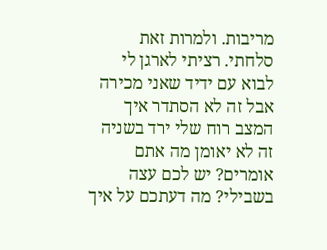מריבות. ולמרות זאת סלחתי. רציתי לארגן לי לבוא עם ידיד שאני מכירה אבל זה לא הסתדר איך המצב רוח שלי ירד בשניה זה לא יאומן מה אתם אומרים? יש לכם עצה בשבילי? מה דעתכם על איך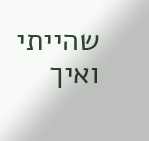שהייתי ואיך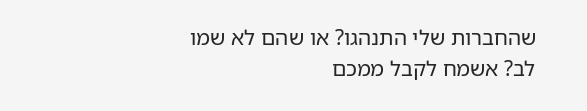שהחברות שלי התנהגו? או שהם לא שמו לב? אשמח לקבל ממכם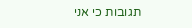תגובות כי אני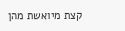קצת מיואשת מהן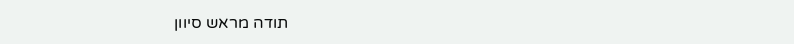תודה מראש סיוון